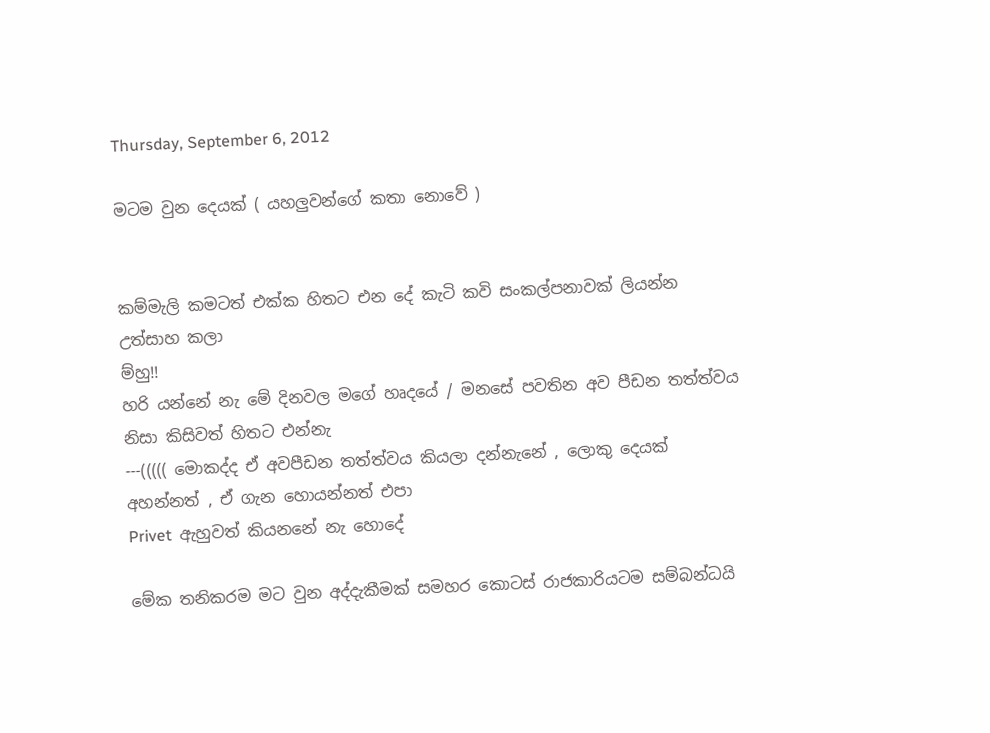Thursday, September 6, 2012

මටම වුන දෙයක් ( යහලුවන්ගේ කතා නොවේ )


කම්මැලි කමටත් එක්ක හිතට එන දේ කැටි කවි සංකල්පනාවක් ලියන්න උත්සාහ කලා
ම්හු!!
හරි යන්නේ නැ මේ දිනවල මගේ හෘදයේ / මනසේ පවතින අව පීඩන තත්ත්වය නිසා කිසිවත් හිතට එන්නැ
---((((( මොකද්ද ඒ අවපීඩන තත්ත්වය කියලා දන්නැනේ , ලොකු දෙයක් අහන්නත් , ඒ ගැන හොයන්නත් එපා
Privet  ඇහුවත් කියනනේ නැ හොදේ

මේක තනිකරම මට වුන අද්දැකීමක් සමහර කොටස් රාජකාරියටම සම්බන්ධයි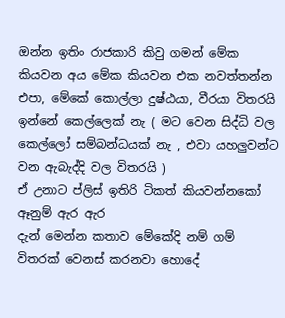ඔන්න ඉතිං රාජකාරි කිවු ගමන් මේක කියවන අය මේක කියවන එක නවත්තන්න එපා, මේකේ කොල්ලා දුෂ්ඨයා, වීරයා විතරයි ඉන්නේ කෙල්ලෙක් නැ ( මට වෙන සිද්ධි වල කෙල්ලෝ සම්බන්ධයක් නැ , එවා යහලුවන්ට වන ඇබැද්දි වල විතරයි )
ඒ උනාට ප්ලිස් ඉතිරි ටිකත් කියවන්නකෝ ඈනුම් ඇර ඇර
දැන් මෙන්න කතාව මේකේදි නම් ගම් විතරක් වෙනස් කරනවා හොදේ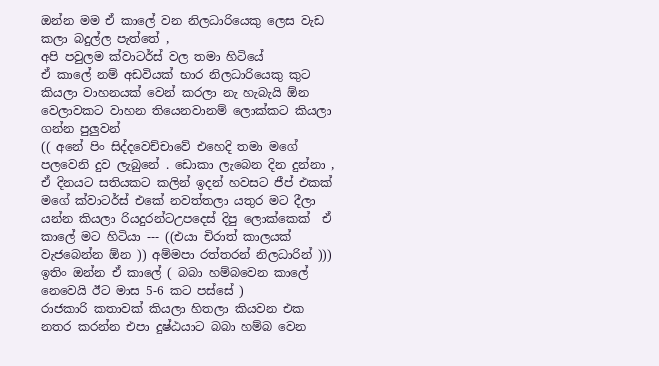ඔන්න මම ඒ කාලේ වන නිලධාරියෙකු ලෙස වැඩ කලා බදුල්ල පැත්තේ ,
අපි පවුලම ක්වාටර්ස් වල තමා හිටියේ
ඒ කාලේ නම් අඩවියක් භාර නිලධාරියෙකු කුට කියලා වාහනයක් වෙන් කරලා නැ හැබැයි ඕන වෙලාවකට වාහන තියෙනවානම් ලොක්කට කියලා ගන්න පුලුවන්
(( අනේ පිං සිද්දවෙච්චාවේ එහෙදි තමා මගේ පලවෙනි දුව ලැබුනේ . ඩොකා ලැබෙන දින දුන්නා , ඒ දිනයට සතියකට කලින් ඉදන් හවසට ජීප් එකක් මගේ ක්වාටර්ස් එකේ නවත්තලා යතුර මට දීලා යන්න කියලා රියදුරන්ටඋපදෙස් දිපු ලොක්කෙක්  ඒ කාලේ මට හිටියා --- ((එයා චිරාත් කාලයක් වැජබෙන්න ඕන )) අම්මපා රත්තරන් නිලධාරින් )))
ඉතිං ඔන්න ඒ කාලේ ( බබා හම්බවෙන කාලේ නෙවෙයි ඊට මාස 5-6 කට පස්සේ )
රාජකාරි කතාවක් කියලා හිතලා කියවන එක නතර කරන්න එපා දුෂ්ඨයාට බබා හම්බ වෙන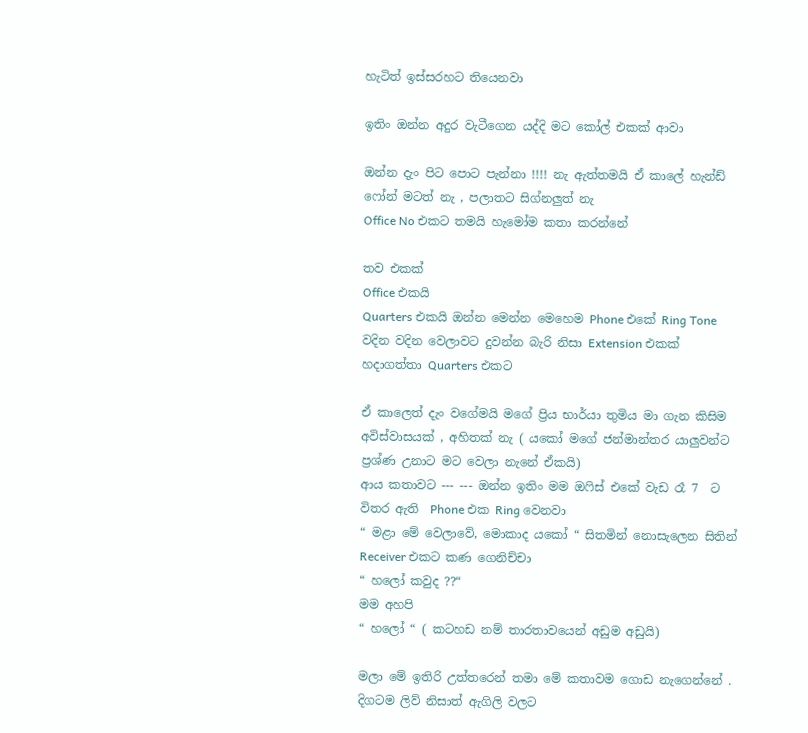හැටිත් ඉස්සරහට තියෙනවා

ඉතිං ඔන්න අදුර වැටීගෙන යද්දි මට කෝල් එකක් ආවා

ඔන්න දැං පිට පොට පැන්නා !!!! නැ ඇත්තමයි ඒ කාලේ හැන්ඩ් ෆෝන් මටත් නැ , පලාතට සිග්නලුත් නැ
Office No එකට තමයි හැමෝම කතා කරන්නේ

තව එකක්
Office එකයි
Quarters එකයි ඔන්න මෙන්න මෙහෙම Phone එකේ Ring Tone  වදින වදින වෙලාවට දුවන්න බැරි නිසා Extension එකක් හදාගත්තා Quarters එකට

ඒ කාලෙත් දැං වගේමයි මගේ ප්‍රිය භාර්යා තුමිය මා ගැන කිසිම අවිස්වාසයක් , අහිතක් නැ ( යකෝ මගේ ජන්මාන්තර යාලුවන්ට ප්‍රශ්ණ උනාට මට වෙලා නැනේ ඒකයි)
ආය කතාවට --- --- ඔන්න ඉතිං මම ඔෆිස් එකේ වැඩ රෑ 7  ට විතර ඇති  Phone එක Ring වෙනවා
“ මළා මේ වෙලාවේ, මොකාද යකෝ “ සිතමින් නොසැලෙන සිතින්
Receiver එකට කණ ගෙනිච්චා
“ හලෝ කවුද ??“
මම අහපි
“ හලෝ “ ( කටහඩ නම් තාරතාවයෙන් අඩුම අඩුයි)

මලා මේ ඉතිරි උත්තරෙන් තමා මේ කතාවම ගොඩ නැගෙන්නේ . දිගටම ලිව් නිසාත් ඇගිලි වලට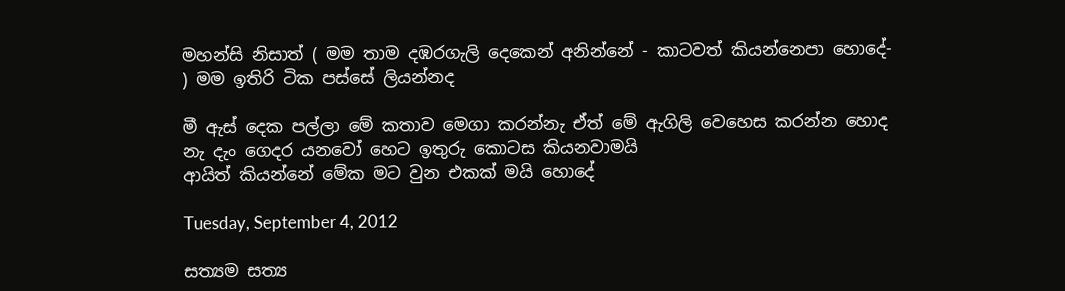මහන්සි නිසාත් ( මම තාම දඹරගැලි දෙකෙන් අනින්නේ - කාටවත් කියන්නෙපා හොදේ- ) මම ඉතිරි ටික පස්සේ ලියන්නද

මී ඇස් දෙක පල්ලා මේ කතාව මෙගා කරන්නැ ඒත් මේ ඇගිලි වෙහෙස කරන්න හොද නැ දැං ගෙදර යනවෝ හෙට ඉතුරු කොටස කියනවාමයි
ආයිත් කියන්නේ මේක මට වුන එකක් මයි හොදේ

Tuesday, September 4, 2012

සත්‍යම සත්‍ය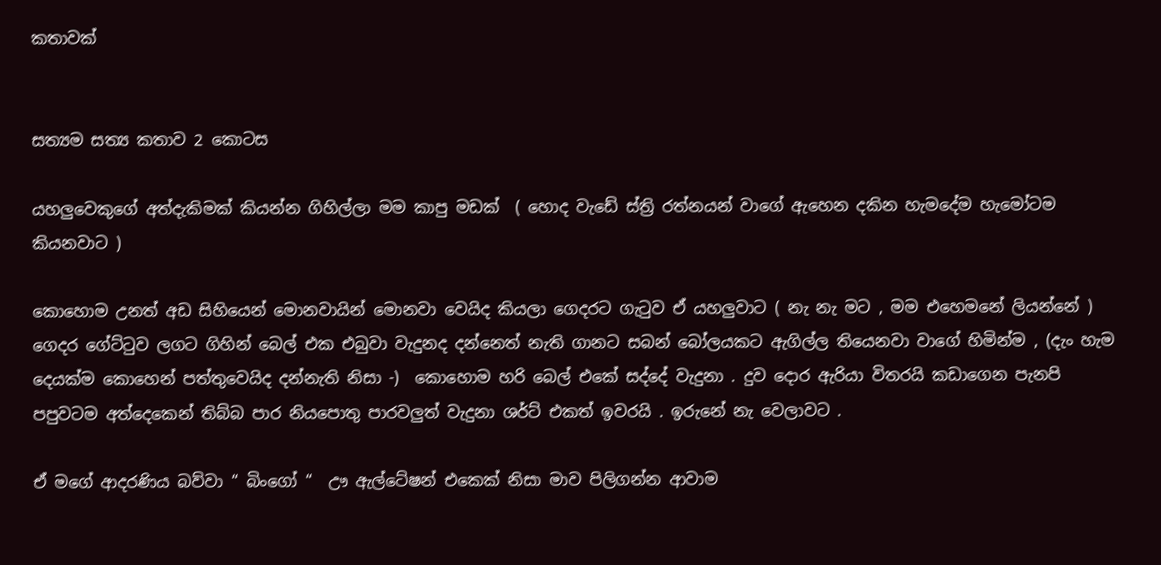කතාවක්


සත්‍යම සත්‍ය කතාව 2 කොටස

යහලුවෙකුගේ අත්දැකිමක් කියන්න ගිහිල්ලා මම කාපු මඩක්  ( හොද වැඩේ ස්ත්‍රි රත්නයන් වාගේ ඇහෙන දකින හැමදේම හැමෝටම කියනවාට )

කොහොම උනත් අඩ සිහියෙන් මොනවායින් මොනවා වෙයිද කියලා ගෙදරට ගැටුව ඒ යහලුවාට ( නැ නැ මට , මම එහෙමනේ ලියන්නේ )  ගෙදර ගේට්ටුව ලගට ගිහින් බෙල් එක එබුවා වැදුනද දන්නෙත් නැති ගානට සබන් බෝලයකට ඇගිල්ල තියෙනවා වාගේ හිමින්ම , (දැං හැම දෙයක්ම කොහෙන් පත්තුවෙයිද දන්නැති නිසා -)  කොහොම හරි බෙල් එකේ සද්දේ වැදුනා . දුව දොර ඇරියා විතරයි කඩාගෙන පැනපි පපුවටම අත්දෙකෙන් තිබ්බ පාර නියපොතු පාරවලුත් වැදුනා ශර්ට් එකත් ඉවරයි . ඉරුනේ නැ වෙලාවට .

ඒ මගේ ආදරණිය බව්වා “ බිංගෝ “  ඌ ඇල්ටේෂන් එකෙක් නිසා මාව පිලිගන්න ආවාම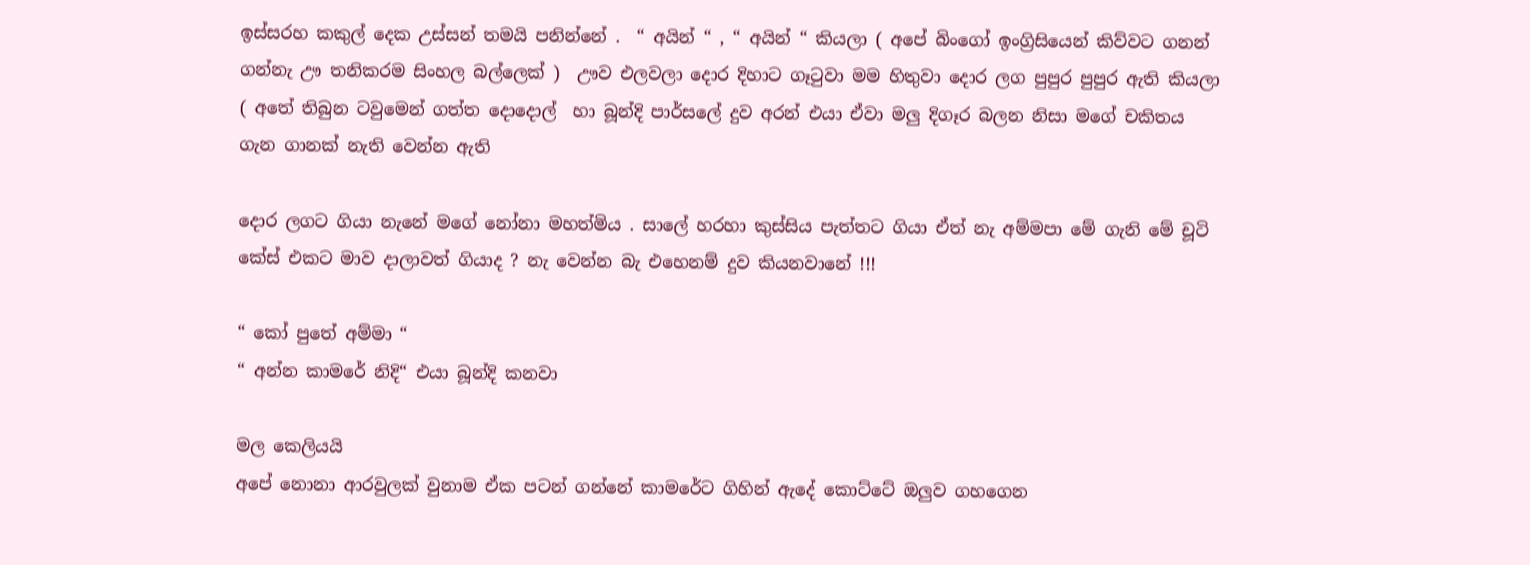ඉස්සරහ කකුල් දෙක උස්සන් තමයි පනින්නේ .  “ අයින් “ , “ අයින් “ කියලා ( අපේ බිංගෝ ඉංග්‍රිසියෙන් කිව්වට ගනන් ගන්නැ ඌ තනිකරම සිංහල බල්ලෙක් )  ඌව එලවලා දොර දිහාට ගෑටුවා මම හිතුවා දොර ලග පුපුර පුපුර ඇති කියලා ( අතේ තිබුන ටවුමෙන් ගත්ත දොදොල්  හා බූන්දි පාර්සලේ දුව අරන් එයා ඒවා මලු දිගෑර බලන නිසා මගේ චකිතය ගැන ගානක් නැති වෙන්න ඇති

දොර ලගට ගියා නැනේ මගේ නෝනා මහත්මිය . සාලේ හරහා කුස්සිය පැත්තට ගියා ඒත් නැ අම්මපා මේ ගැනි මේ චූටි කේස් එකට මාව දාලාවත් ගියාද ? නැ වෙන්න බැ එහෙනම් දුව කියනවානේ !!!

“ කෝ පුතේ අම්මා “
“ අන්න කාමරේ නිදි“ එයා බූන්දි කනවා

මල කෙලියයි
අපේ නොනා ආරවුලක් වුනාම ඒක පටන් ගන්නේ කාමරේට ගිහින් ඇදේ කොට්ටේ ඔලුව ගහගෙන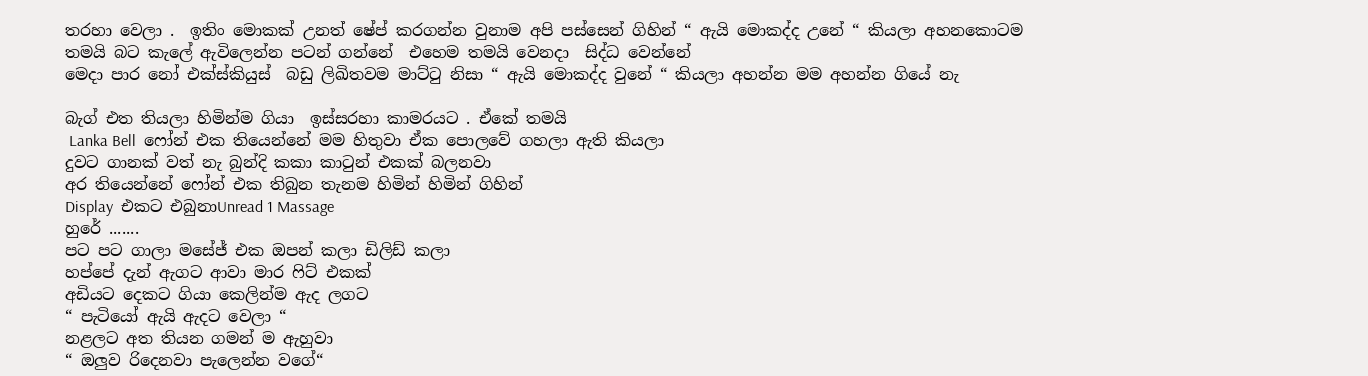තරහා වෙලා .  ඉතිං මොකක් උනත් ෂේප් කරගන්න වුනාම අපි පස්සෙන් ගිහින් “ ඇයි මොකද්ද උනේ “ කියලා අහනකොටම තමයි බට කැලේ ඇවිලෙන්න පටන් ගන්නේ  එහෙම තමයි වෙනදා  සිද්ධ වෙන්නේ
මෙදා පාර නෝ එක්ස්කියුස්  බඩු ලිඛිතවම මාට්ටු නිසා “ ඇයි මොකද්ද වුනේ “ කියලා අහන්න මම අහන්න ගියේ නැ

බැග් එත තියලා හිමින්ම ගියා  ඉස්සරහා කාමරයට . ඒකේ තමයි
 Lanka Bell  ෆෝන් එක තියෙන්නේ මම හිතුවා ඒක පොලවේ ගහලා ඇති කියලා
දුවට ගානක් වත් නැ බුන්දි කකා කාටුන් එකක් බලනවා
අර‍ තියෙන්නේ ෆෝන් එක තිබුන තැනම හිමින් හිමින් ගිහින්
Display  එකට එබුනාUnread 1 Massage
හුරේ .......
පට පට ගාලා මසේජ් එක ඔපන් කලා ඩිලිඩ් කලා
හප්පේ දැන් ඇගට ආවා මාර ෆිට් එකක්
අඩියට දෙකට ගියා කෙලින්ම ඇද ලගට
“ පැටියෝ ඇයි ඇදට වෙලා “
නළලට අත තියන ගමන් ම ඇහුවා
“ ඔලුව රිදෙනවා පැලෙන්න වගේ“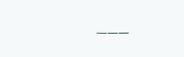___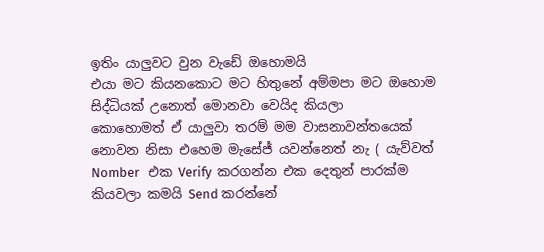ඉතිං යාලුවට වුන වැඩේ ඔහොමයි
එයා මට කියනකොට මට හිතුනේ අම්මපා මට ඔහොම සිද්ධියක් උනොත් මොනවා වෙයිද කියලා
කොහොමත් ඒ යාලුවා තරම් මම වාසනාවන්තයෙක් නොවන නිසා එහෙම මැසේජ් යවන්නෙත් නැ ( යැව්වත්
Nomber   එක Verify  කරගන්න එක දෙතුන් පාරක්ම කියවලා කමයි Send කරන්නේ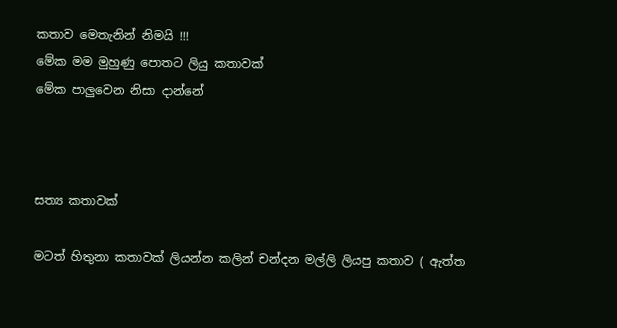කතාව මෙතැනින් නිමයි !!!
මේක මම මුහුණු පොතට ලියු කතාවක්
මේක පාලුවෙන නිසා දාන්නේ



සත්‍ය කතාවක්

මටත් හිතුනා කතාවක් ලියන්න කලින් චන්දන මල්ලි ලියපු කතාව ( ඇත්ත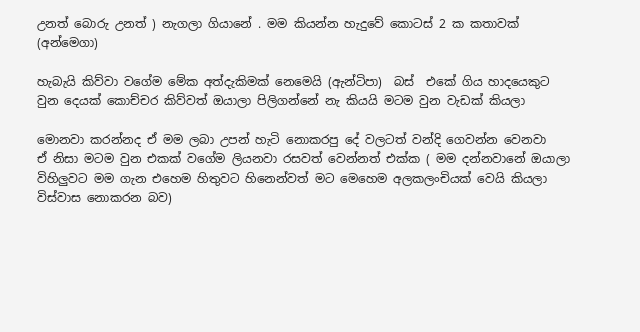උනත් බොරු උනත් ) නැගලා ගියානේ . මම කියන්න හැදුවේ කොටස් 2 ක කතාවක් (අන්මෙගා)

හැබැයි කිව්වා වගේම මේක අත්දැකිමක් නෙමෙයි (ඇන්ටිපා)  බස්  එකේ ගිය හාදයෙකුට වුන දෙයක් කොච්චර කිව්වත් ඔයාලා පිලිගන්නේ නැ කියයි මටම වුන වැඩක් කියලා

මොනවා කරන්නද ඒ මම ලබා උපන් හැටි නොකරපු දේ වලටත් වන්දි ගෙවන්න වෙනවා
ඒ නිසා මටම වුන එකක් වගේම ලියනවා රසවත් වෙන්නත් එක්ක ( මම දන්නවානේ ඔයාලා විහිලුවට මම ගැන එහෙම හිතුවට හිනෙන්වත් මට මෙහෙම අලකලංචියක් වෙයි කියලා විස්වාස නොකරන බව)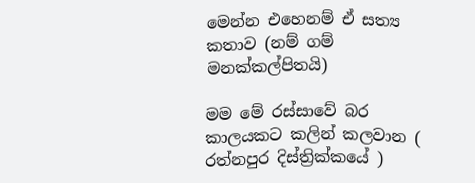මෙන්න එහෙනම් ඒ සත්‍ය කතාව (නම් ගම්  මනක්කල්පිතයි)

මම මේ රස්සාවේ බර කාලයකට කලින් කලවාන ( රත්නපුර දිස්ත්‍රික්කයේ )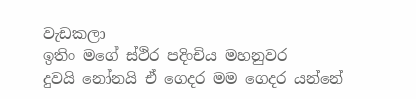වැඩකලා
ඉතිං මගේ ස්ථිර පදිංචිය මහනුවර
දුවයි නෝනයි ඒ ගෙදර මම ගෙදර යන්නේ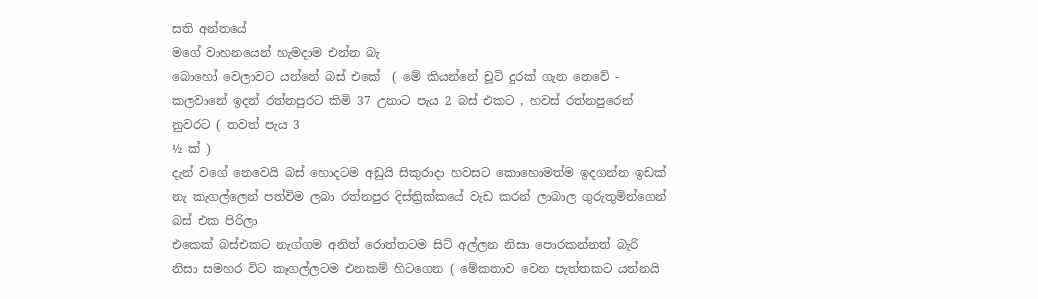සති අන්තයේ
මගේ වාහනයෙන් හැමදාම එන්න බැ
බොහෝ වෙලාවට යන්නේ බස් එකේ  ( මේ කියන්නේ චූටි දුරක් ගැන නෙවේ - කලවානේ ඉදන් රත්නපුරට කිමි 37 උනාට පැය 2 බස් එකට , හවස් රත්නපුරෙන් නුවරට ( තවත් පැය 3
½ ක් )
දැන් වගේ නෙවෙයි බස් හොදටම අඩුයි සිකුරාදා හවසට කොහොමත්ම ඉදගන්න ඉඩක් නැ කැගල්ලෙන් පත්විම ලබා රත්නපුර දිස්ත්‍රික්කයේ වැඩ කරන් ලාබාල ගුරුතුමින්ගෙන් බස් එක පිරිලා
එකෙක් බස්එකට නැග්ගම අනිත් රොත්තටම සිට් අල්ලන නිසා පොරකන්නත් බැරි නිසා සමහර විට කෑගල්ලටම එනකම් හිටගෙන ( මේකතාව වෙන පැත්තකට යන්නයි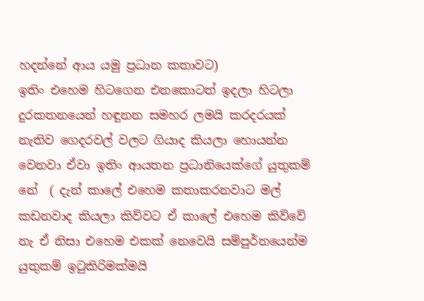හදන්නේ ආය යමු ප්‍රධාන කතාවට)
ඉතිං එහෙම හිටගෙන එනකොටත් ඉදලා හිටලා දුරකතනයෙන් හඳුනන සමහර ලමයි කරදරයක් නැතිව ගෙදරවල් වලට ගියාද කියලා හොයන්න  වෙනවා ඒවා ඉතිං ආයතන ප්‍රධානියෙක්ගේ යුතුකම් නේ  ( දැන් කාලේ එහෙම කතාකරනවාට මල් කඩනවාද කියලා කිව්වට ඒ කාලේ එහෙම කිව්වේ නැ ඒ නිසා එහෙම එකක් නෙවෙයි සම්පුර්නයෙන්ම යුතුකම් ඉටුකිරිමක්මයි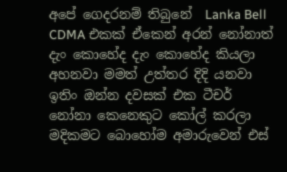අපේ ගෙදරනම් තිබුනේ  Lanka Bell CDMA එකක් ඒකෙන් අරන් නෝනාත්  දැං කොහේද දැං කොහේද කියලා අහනවා මමත් උත්තර දිදි යනවා
ඉතිං ඔන්න දවසක් එක ටීචර් නෝනා කෙනෙකුට කෝල් කරලා මදිකමට බොහෝම අමාරුවෙන් එස්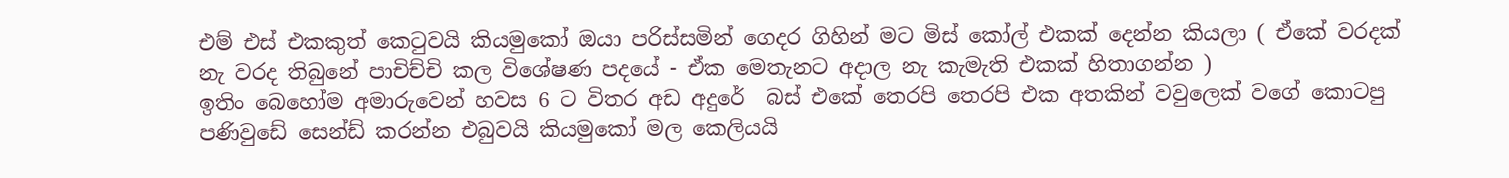එම් එස් එකකුත් කෙටුවයි කියමුකෝ ඔයා පරිස්සමින් ගෙදර ගිහින් මට මිස් කෝල් එකක් දෙන්න කියලා ( ඒකේ වරදක් නැ වරද තිබුනේ පාචිච්චි කල විශේෂණ පදයේ - ඒක මෙතැනට අදාල නැ කැමැති එකක් හිතාගන්න )
ඉතිං බෙහෝම අමාරුවෙන් හවස 6 ට විතර අඩ අදුරේ  බස් එකේ තෙරපි තෙරපි එක අතකින් වවුලෙක් වගේ කොටපු පණිවුඩේ සෙන්ඩ් කරන්න එබුවයි කියමුකෝ මල කෙලියයි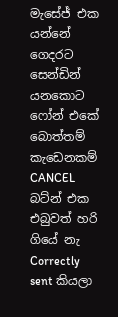මැසේජ් එක යන්නේ ගෙදරට සෙන්ඩින් යනකොට ෆෝන් එකේ බොත්තම් කැඩෙනකම් CANCEL බට්න් එක එබුවත් හරි ගියේ නැ Correctly  sent කියලා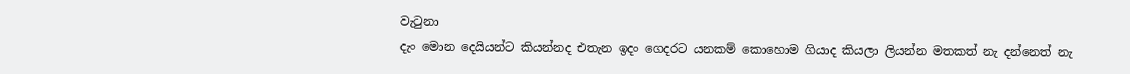වැටුනා
දැං මොන දෙයියන්ට කියන්නද එතැන ඉදං ගෙදරට යනකම් කොහොම ගියාද කියලා ලියන්න මතකත් නැ දන්නෙත් නැ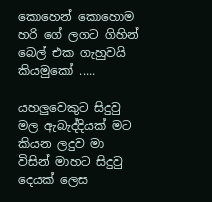කොහෙන් කොහොම හරි ගේ ලගට ගිහින් බෙල් එක ගැහුවයි කියමුකෝ .....

යහලුවෙකුට සිදුවු මල ඇබැද්දියක් මට කියන ලදුව මා විසින් මාහට සිදුවු දෙයක් ලෙස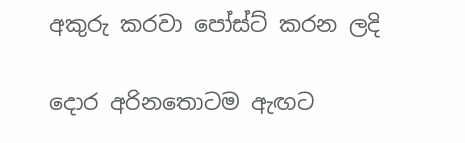අකුරු කරවා පෝස්ට් කරන ලදි

දොර අරිනතොටම ඇඟට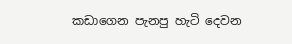කඩාගෙන පැනපු හැටි දෙවන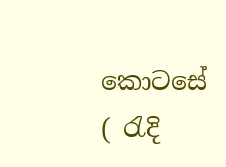කොටසේ  ( රැදි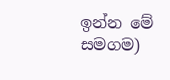ඉන්න මේ සමගම)